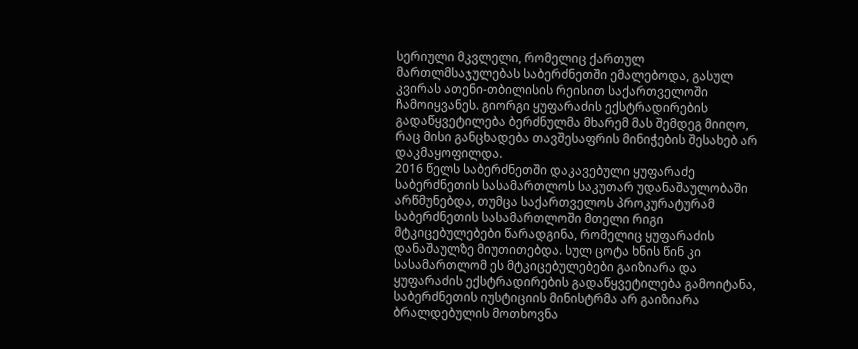სერიული მკვლელი, რომელიც ქართულ მართლმსაჯულებას საბერძნეთში ემალებოდა, გასულ კვირას ათენი-თბილისის რეისით საქართველოში ჩამოიყვანეს. გიორგი ყუფარაძის ექსტრადირების გადაწყვეტილება ბერძნულმა მხარემ მას შემდეგ მიიღო, რაც მისი განცხადება თავშესაფრის მინიჭების შესახებ არ დაკმაყოფილდა.
2016 წელს საბერძნეთში დაკავებული ყუფარაძე საბერძნეთის სასამართლოს საკუთარ უდანაშაულობაში არწმუნებდა, თუმცა საქართველოს პროკურატურამ საბერძნეთის სასამართლოში მთელი რიგი მტკიცებულებები წარადგინა, რომელიც ყუფარაძის დანაშაულზე მიუთითებდა. სულ ცოტა ხნის წინ კი სასამართლომ ეს მტკიცებულებები გაიზიარა და ყუფარაძის ექსტრადირების გადაწყვეტილება გამოიტანა, საბერძნეთის იუსტიციის მინისტრმა არ გაიზიარა ბრალდებულის მოთხოვნა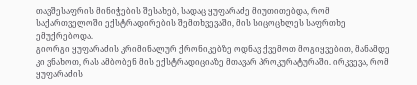თავშესაფრის მინიჭების შესახებ, სადაც ყუფარაძე მიუთითებდა, რომ საქართველოში ექსტრადირების შემთხვევაში, მის სიცოცხლეს საფრთხე ემუქრებოდა.
გიორგი ყუფარაძის კრიმინალურ ქრონიკებზე ოდნავ ქვემოთ მოგიყვებით, მანამდე კი ვნახოთ, რას ამბობენ მის ექსტრადიციაზე მთავარ პროკურატურაში. ირკვევა, რომ ყუფარაძის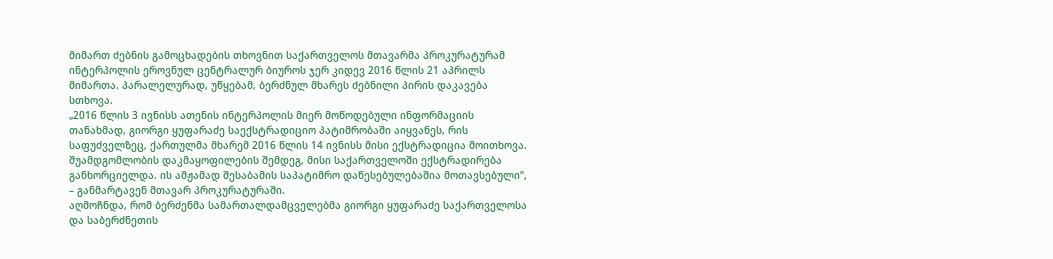მიმართ ძებნის გამოცხადების თხოვნით საქართველოს მთავარმა პროკურატურამ ინტერპოლის ეროვნულ ცენტრალურ ბიუროს ჯერ კიდევ 2016 წლის 21 აპრილს მიმართა. პარალელურად, უწყებამ, ბერძნულ მხარეს ძებნილი პირის დაკავება სთხოვა.
„2016 წლის 3 ივნისს ათენის ინტერპოლის მიერ მოწოდებული ინფორმაციის თანახმად, გიორგი ყუფარაძე საექსტრადიციო პატიმრობაში აიყვანეს, რის საფუძველზეც, ქართულმა მხარემ 2016 წლის 14 ივნისს მისი ექსტრადიცია მოითხოვა. შუამდგომლობის დაკმაყოფილების შემდეგ, მისი საქართველოში ექსტრადირება განხორციელდა. ის ამჟამად შესაბამის საპატიმრო დაწესებულებაშია მოთავსებული“, – განმარტავენ მთავარ პროკურატურაში.
აღმოჩნდა, რომ ბერძენმა სამართალდამცველებმა გიორგი ყუფარაძე საქართველოსა და საბერძნეთის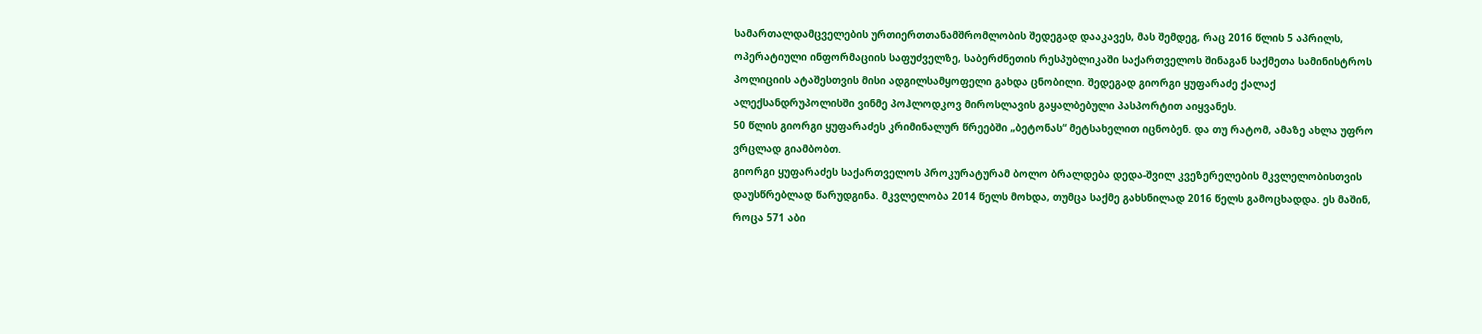სამართალდამცველების ურთიერთთანამშრომლობის შედეგად დააკავეს, მას შემდეგ, რაც 2016 წლის 5 აპრილს, ოპერატიული ინფორმაციის საფუძველზე, საბერძნეთის რესპუბლიკაში საქართველოს შინაგან საქმეთა სამინისტროს პოლიციის ატაშესთვის მისი ადგილსამყოფელი გახდა ცნობილი. შედეგად გიორგი ყუფარაძე ქალაქ ალექსანდრუპოლისში ვინმე პოჰლოდკოვ მიროსლავის გაყალბებული პასპორტით აიყვანეს.
50 წლის გიორგი ყუფარაძეს კრიმინალურ წრეებში „ბეტონას“ მეტსახელით იცნობენ. და თუ რატომ, ამაზე ახლა უფრო ვრცლად გიამბობთ.
გიორგი ყუფარაძეს საქართველოს პროკურატურამ ბოლო ბრალდება დედა-შვილ კვეზერელების მკვლელობისთვის დაუსწრებლად წარუდგინა. მკვლელობა 2014 წელს მოხდა, თუმცა საქმე გახსნილად 2016 წელს გამოცხადდა. ეს მაშინ, როცა 571 აბი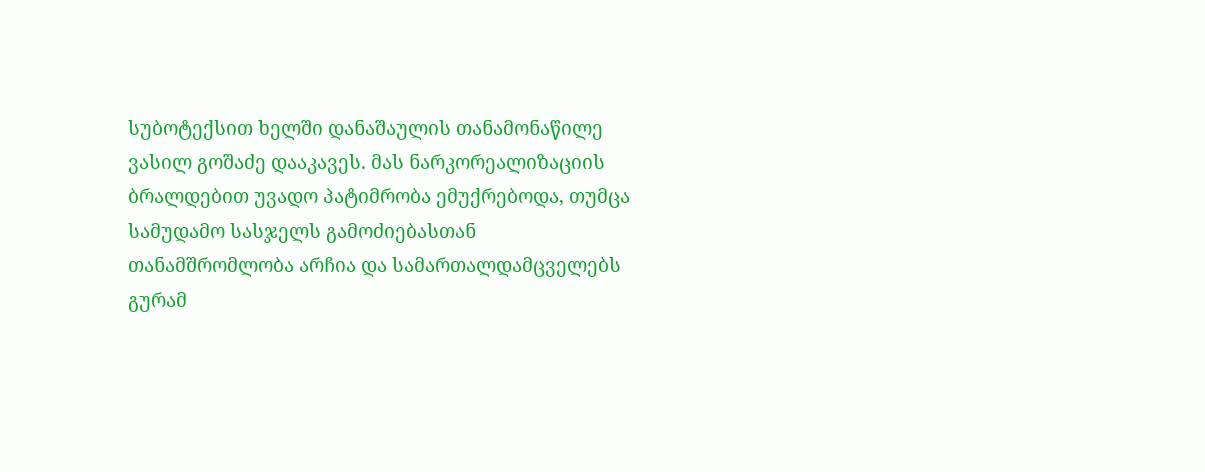სუბოტექსით ხელში დანაშაულის თანამონაწილე ვასილ გოშაძე დააკავეს. მას ნარკორეალიზაციის ბრალდებით უვადო პატიმრობა ემუქრებოდა, თუმცა სამუდამო სასჯელს გამოძიებასთან თანამშრომლობა არჩია და სამართალდამცველებს გურამ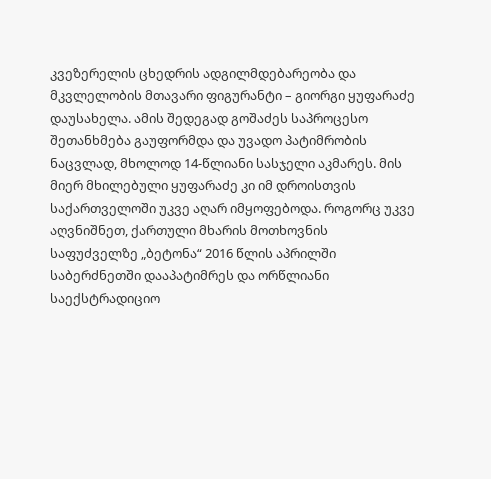კვეზერელის ცხედრის ადგილმდებარეობა და მკვლელობის მთავარი ფიგურანტი – გიორგი ყუფარაძე დაუსახელა. ამის შედეგად გოშაძეს საპროცესო შეთანხმება გაუფორმდა და უვადო პატიმრობის ნაცვლად, მხოლოდ 14-წლიანი სასჯელი აკმარეს. მის მიერ მხილებული ყუფარაძე კი იმ დროისთვის საქართველოში უკვე აღარ იმყოფებოდა. როგორც უკვე აღვნიშნეთ, ქართული მხარის მოთხოვნის საფუძველზე „ბეტონა“ 2016 წლის აპრილში საბერძნეთში დააპატიმრეს და ორწლიანი საექსტრადიციო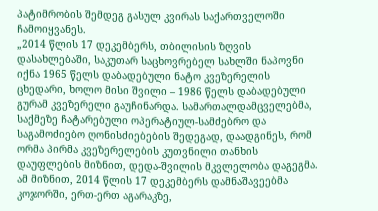პატიმრობის შემდეგ გასულ კვირას საქართველოში ჩამოიყვანეს.
„2014 წლის 17 დეკემბერს, თბილისის ზღვის დასახლებაში, საკუთარ საცხოვრებელ სახლში ნაპოვნი იქნა 1965 წელს დაბადებული ნატო კვეზერელის ცხედარი, ხოლო მისი შვილი – 1986 წელს დაბადებული გურამ კვეზერელი გაუჩინარდა. სამართალდამცველებმა, საქმეზე ჩატარებული ოპერატიულ-სამძებრო და საგამოძიებო ღონისძიებების შედეგად, დაადგინეს, რომ ორმა პირმა კვეზერელების კუთვნილი თანხის დაუფლების მიზნით, დედა-შვილის მკვლელობა დაგეგმა. ამ მიზნით, 2014 წლის 17 დეკემბერს დამნაშავეებმა კოჯორში, ერთ-ერთ აგარაკზე,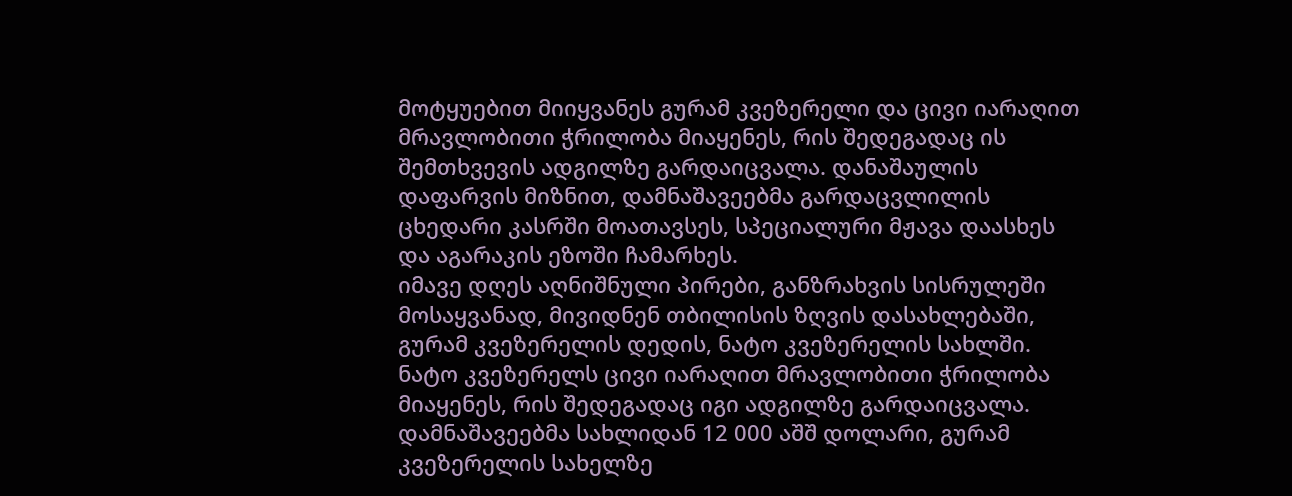მოტყუებით მიიყვანეს გურამ კვეზერელი და ცივი იარაღით მრავლობითი ჭრილობა მიაყენეს, რის შედეგადაც ის შემთხვევის ადგილზე გარდაიცვალა. დანაშაულის დაფარვის მიზნით, დამნაშავეებმა გარდაცვლილის ცხედარი კასრში მოათავსეს, სპეციალური მჟავა დაასხეს და აგარაკის ეზოში ჩამარხეს.
იმავე დღეს აღნიშნული პირები, განზრახვის სისრულეში მოსაყვანად, მივიდნენ თბილისის ზღვის დასახლებაში, გურამ კვეზერელის დედის, ნატო კვეზერელის სახლში. ნატო კვეზერელს ცივი იარაღით მრავლობითი ჭრილობა მიაყენეს, რის შედეგადაც იგი ადგილზე გარდაიცვალა. დამნაშავეებმა სახლიდან 12 000 აშშ დოლარი, გურამ კვეზერელის სახელზე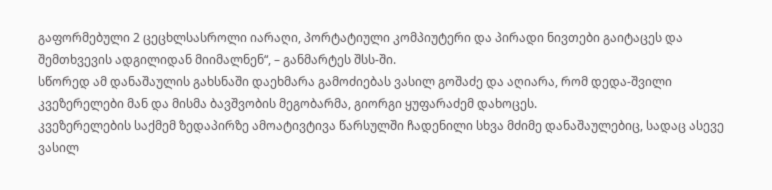გაფორმებული 2 ცეცხლსასროლი იარაღი, პორტატიული კომპიუტერი და პირადი ნივთები გაიტაცეს და შემთხვევის ადგილიდან მიიმალნენ“, – განმარტეს შსს-ში.
სწორედ ამ დანაშაულის გახსნაში დაეხმარა გამოძიებას ვასილ გოშაძე და აღიარა, რომ დედა-შვილი კვეზერელები მან და მისმა ბავშვობის მეგობარმა, გიორგი ყუფარაძემ დახოცეს.
კვეზერელების საქმემ ზედაპირზე ამოატივტივა წარსულში ჩადენილი სხვა მძიმე დანაშაულებიც, სადაც ასევე ვასილ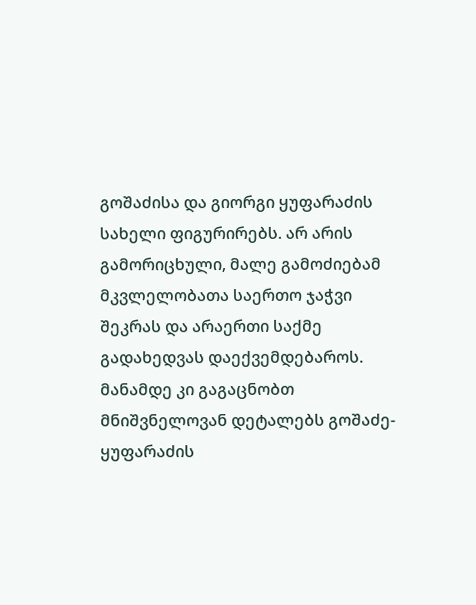გოშაძისა და გიორგი ყუფარაძის სახელი ფიგურირებს. არ არის გამორიცხული, მალე გამოძიებამ მკვლელობათა საერთო ჯაჭვი შეკრას და არაერთი საქმე გადახედვას დაექვემდებაროს. მანამდე კი გაგაცნობთ მნიშვნელოვან დეტალებს გოშაძე-ყუფარაძის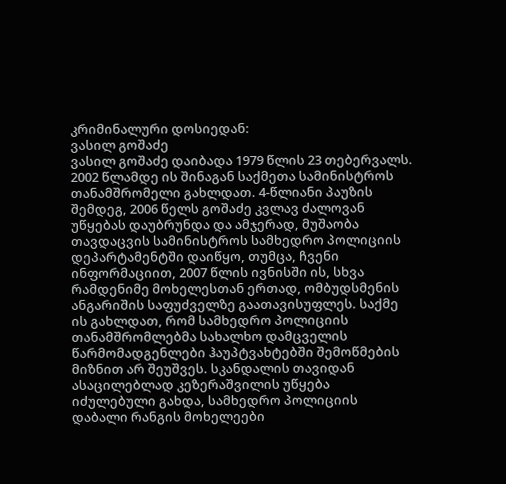კრიმინალური დოსიედან:
ვასილ გოშაძე
ვასილ გოშაძე დაიბადა 1979 წლის 23 თებერვალს. 2002 წლამდე ის შინაგან საქმეთა სამინისტროს თანამშრომელი გახლდათ. 4-წლიანი პაუზის შემდეგ, 2006 წელს გოშაძე კვლავ ძალოვან უწყებას დაუბრუნდა და ამჯერად, მუშაობა თავდაცვის სამინისტროს სამხედრო პოლიციის დეპარტამენტში დაიწყო, თუმცა, ჩვენი ინფორმაციით, 2007 წლის ივნისში ის, სხვა რამდენიმე მოხელესთან ერთად, ომბუდსმენის ანგარიშის საფუძველზე გაათავისუფლეს. საქმე ის გახლდათ, რომ სამხედრო პოლიციის თანამშრომლებმა სახალხო დამცველის წარმომადგენლები ჰაუპტვახტებში შემოწმების მიზნით არ შეუშვეს. სკანდალის თავიდან ასაცილებლად კეზერაშვილის უწყება იძულებული გახდა, სამხედრო პოლიციის დაბალი რანგის მოხელეები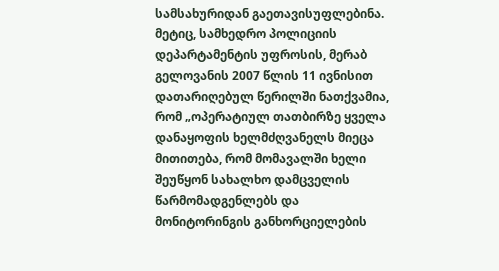სამსახურიდან გაეთავისუფლებინა. მეტიც, სამხედრო პოლიციის დეპარტამენტის უფროსის, მერაბ გელოვანის 2007 წლის 11 ივნისით დათარიღებულ წერილში ნათქვამია, რომ „ოპერატიულ თათბირზე ყველა დანაყოფის ხელმძღვანელს მიეცა მითითება, რომ მომავალში ხელი შეუწყონ სახალხო დამცველის წარმომადგენლებს და მონიტორინგის განხორციელების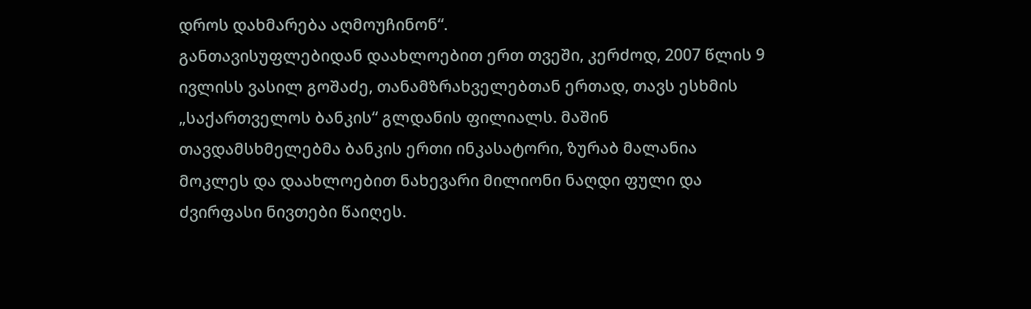დროს დახმარება აღმოუჩინონ“.
განთავისუფლებიდან დაახლოებით ერთ თვეში, კერძოდ, 2007 წლის 9 ივლისს ვასილ გოშაძე, თანამზრახველებთან ერთად, თავს ესხმის „საქართველოს ბანკის“ გლდანის ფილიალს. მაშინ თავდამსხმელებმა ბანკის ერთი ინკასატორი, ზურაბ მალანია მოკლეს და დაახლოებით ნახევარი მილიონი ნაღდი ფული და ძვირფასი ნივთები წაიღეს.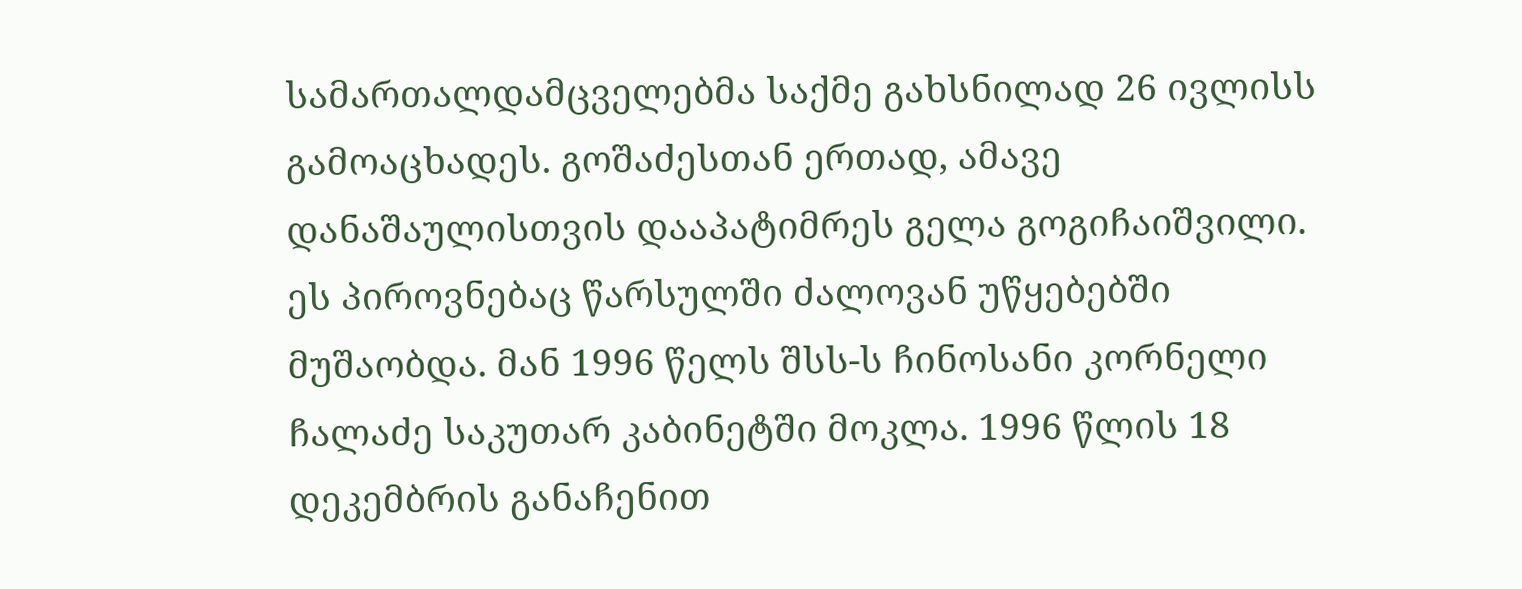სამართალდამცველებმა საქმე გახსნილად 26 ივლისს გამოაცხადეს. გოშაძესთან ერთად, ამავე დანაშაულისთვის დააპატიმრეს გელა გოგიჩაიშვილი. ეს პიროვნებაც წარსულში ძალოვან უწყებებში მუშაობდა. მან 1996 წელს შსს-ს ჩინოსანი კორნელი ჩალაძე საკუთარ კაბინეტში მოკლა. 1996 წლის 18 დეკემბრის განაჩენით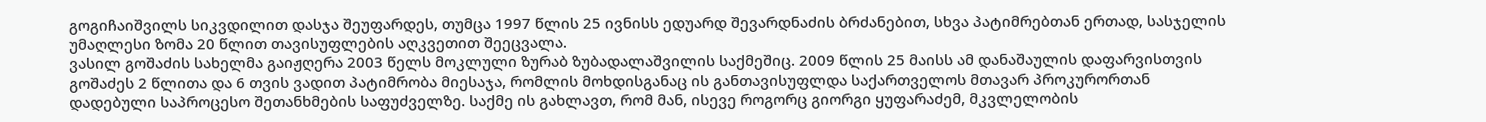გოგიჩაიშვილს სიკვდილით დასჯა შეუფარდეს, თუმცა 1997 წლის 25 ივნისს ედუარდ შევარდნაძის ბრძანებით, სხვა პატიმრებთან ერთად, სასჯელის უმაღლესი ზომა 20 წლით თავისუფლების აღკვეთით შეეცვალა.
ვასილ გოშაძის სახელმა გაიჟღერა 2003 წელს მოკლული ზურაბ ზუბადალაშვილის საქმეშიც. 2009 წლის 25 მაისს ამ დანაშაულის დაფარვისთვის გოშაძეს 2 წლითა და 6 თვის ვადით პატიმრობა მიესაჯა, რომლის მოხდისგანაც ის განთავისუფლდა საქართველოს მთავარ პროკურორთან დადებული საპროცესო შეთანხმების საფუძველზე. საქმე ის გახლავთ, რომ მან, ისევე როგორც გიორგი ყუფარაძემ, მკვლელობის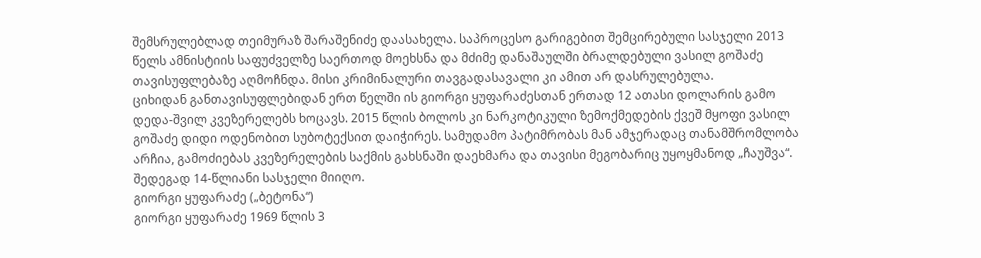შემსრულებლად თეიმურაზ შარაშენიძე დაასახელა. საპროცესო გარიგებით შემცირებული სასჯელი 2013 წელს ამნისტიის საფუძველზე საერთოდ მოეხსნა და მძიმე დანაშაულში ბრალდებული ვასილ გოშაძე თავისუფლებაზე აღმოჩნდა. მისი კრიმინალური თავგადასავალი კი ამით არ დასრულებულა.
ციხიდან განთავისუფლებიდან ერთ წელში ის გიორგი ყუფარაძესთან ერთად 12 ათასი დოლარის გამო დედა-შვილ კვეზერელებს ხოცავს. 2015 წლის ბოლოს კი ნარკოტიკული ზემოქმედების ქვეშ მყოფი ვასილ გოშაძე დიდი ოდენობით სუბოტექსით დაიჭირეს. სამუდამო პატიმრობას მან ამჯერადაც თანამშრომლობა არჩია, გამოძიებას კვეზერელების საქმის გახსნაში დაეხმარა და თავისი მეგობარიც უყოყმანოდ „ჩაუშვა“. შედეგად 14-წლიანი სასჯელი მიიღო.
გიორგი ყუფარაძე („ბეტონა“)
გიორგი ყუფარაძე 1969 წლის 3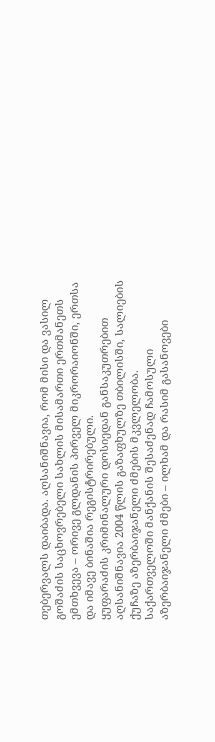თებერვალს დაიბადა. აღსანიშნავია, რომ მისი და ვასილ გოშაძის საცხოვრებელი სახლის მისამართი ერთმანეთს ემთხვევა – ორივე გლდანის პირველ მიკრორაიონში, ერთსა და იმავე ბინაშია რეგისტრირებული.
ყუფარაძის კრიმინალური დოსიედან განსაკუთრებით აღსანიშნავია 2004 წლის გაზაფხულზე თბილისში, სალიების ქუჩაზე აზერბაიჯანელი ძმების მკვლელობა. საქართველოში მანქანის შესაძენად ჩამოსული აზერბაიჯანელი ძმები – ილხამ და რასიმ გასანოვები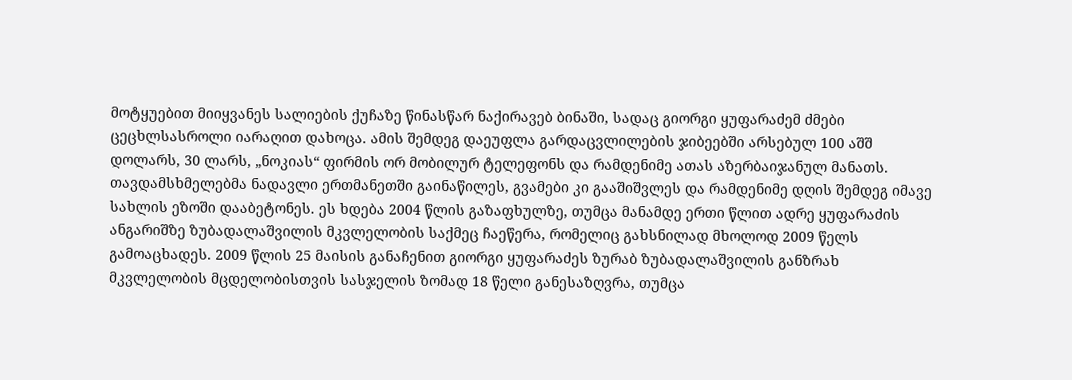მოტყუებით მიიყვანეს სალიების ქუჩაზე წინასწარ ნაქირავებ ბინაში, სადაც გიორგი ყუფარაძემ ძმები ცეცხლსასროლი იარაღით დახოცა. ამის შემდეგ დაეუფლა გარდაცვლილების ჯიბეებში არსებულ 100 აშშ დოლარს, 30 ლარს, „ნოკიას“ ფირმის ორ მობილურ ტელეფონს და რამდენიმე ათას აზერბაიჯანულ მანათს. თავდამსხმელებმა ნადავლი ერთმანეთში გაინაწილეს, გვამები კი გააშიშვლეს და რამდენიმე დღის შემდეგ იმავე სახლის ეზოში დააბეტონეს. ეს ხდება 2004 წლის გაზაფხულზე, თუმცა მანამდე ერთი წლით ადრე ყუფარაძის ანგარიშზე ზუბადალაშვილის მკვლელობის საქმეც ჩაეწერა, რომელიც გახსნილად მხოლოდ 2009 წელს გამოაცხადეს. 2009 წლის 25 მაისის განაჩენით გიორგი ყუფარაძეს ზურაბ ზუბადალაშვილის განზრახ მკვლელობის მცდელობისთვის სასჯელის ზომად 18 წელი განესაზღვრა, თუმცა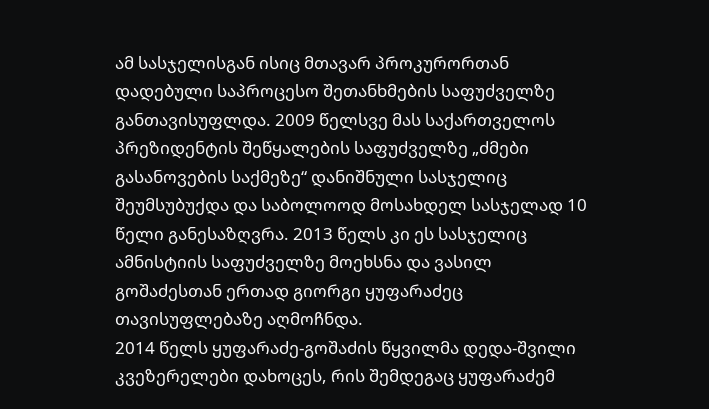ამ სასჯელისგან ისიც მთავარ პროკურორთან დადებული საპროცესო შეთანხმების საფუძველზე განთავისუფლდა. 2009 წელსვე მას საქართველოს პრეზიდენტის შეწყალების საფუძველზე „ძმები გასანოვების საქმეზე“ დანიშნული სასჯელიც შეუმსუბუქდა და საბოლოოდ მოსახდელ სასჯელად 10 წელი განესაზღვრა. 2013 წელს კი ეს სასჯელიც ამნისტიის საფუძველზე მოეხსნა და ვასილ გოშაძესთან ერთად გიორგი ყუფარაძეც თავისუფლებაზე აღმოჩნდა.
2014 წელს ყუფარაძე-გოშაძის წყვილმა დედა-შვილი კვეზერელები დახოცეს, რის შემდეგაც ყუფარაძემ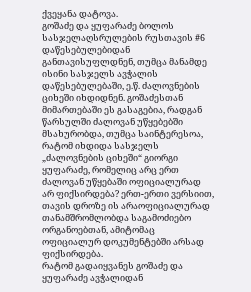ქვეყანა დატოვა.
გოშაძე და ყუფარაძე ბოლოს სასჯელაღსრულების რუსთავის #6 დაწესებულებიდან განთავისუფლდნენ, თუმცა მანამდე ისინი სასჯელს ავჭალის დაწესებულებაში, ე.წ. ძალოვნების ციხეში იხდიდნენ. გოშაძესთან მიმართებაში ეს გასაგებია, რადგან წარსულში ძალოვან უწყებებში მსახურობდა, თუმცა საინტერესოა, რატომ იხდიდა სასჯელს „ძალოვნების ციხეში“ გიორგი ყუფარაძე, რომელიც არც ერთ ძალოვან უწყებაში ოფიციალურად არ ფიქსირდება? ერთ-ერთი ვერსიით, თავის დროზე ის არაოფიციალურად თანამშრომლობდა საგამოძიებო ორგანოებთან, ამიტომაც ოფიციალურ დოკუმენტებში არსად ფიქსირდება.
რატომ გადაიყვანეს გოშაძე და ყუფარაძე ავჭალიდან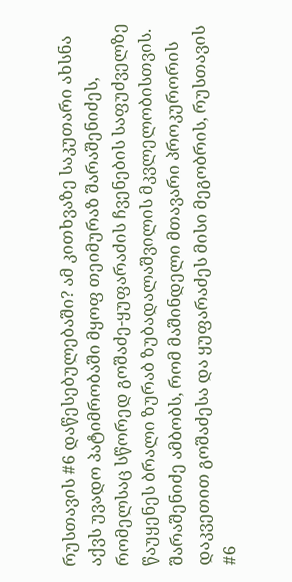რუსთავის #6 დაწესებულებაში? ამ კითხვაზე საკუთარი ახსნა აქვს უვადო პატიმრობაში მყოფ თეიმურაზ შარაშენიძეს, რომელსაც სწორედ გოშაძე-ყუფარაძის ჩვენების საფუძველზე წაუყენეს ბრალი ზურაბ ზუბადალაშვილის მკვლელობისთვის. შარაშენიძე ამბობს, რომ მაშინდელი მთავარი პროკურორის დაკვეთით გოშაძესა და ყუფარაძეს მისი მეგობრის, რუსთავის #6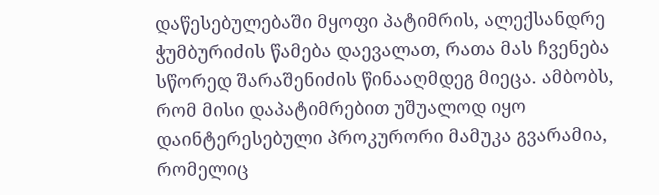დაწესებულებაში მყოფი პატიმრის, ალექსანდრე ჭუმბურიძის წამება დაევალათ, რათა მას ჩვენება სწორედ შარაშენიძის წინააღმდეგ მიეცა. ამბობს, რომ მისი დაპატიმრებით უშუალოდ იყო დაინტერესებული პროკურორი მამუკა გვარამია, რომელიც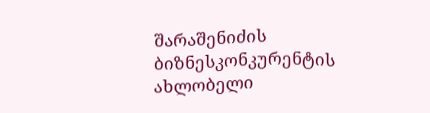შარაშენიძის ბიზნესკონკურენტის ახლობელი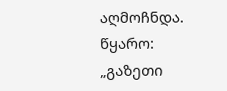აღმოჩნდა.
წყარო: „გაზეთი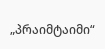„პრაიმტაიმი“